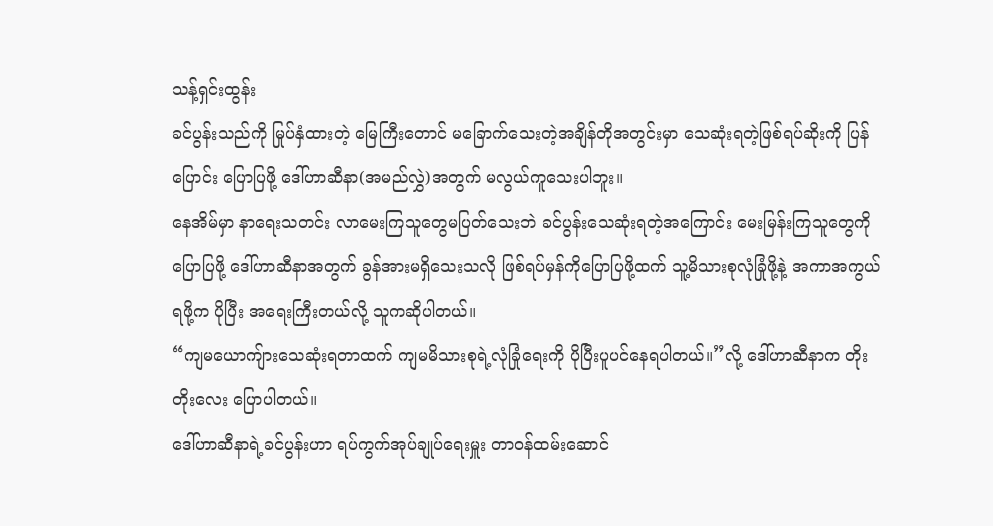သန့်ရှင်းထွန်း
ခင်ပွန်းသည်ကို မြုပ်နှံထားတဲ့ မြေကြီးတောင် မခြောက်သေးတဲ့အချိန်တိုအတွင်းမှာ သေဆုံးရတဲ့ဖြစ်ရပ်ဆိုးကို ပြန်ပြောင်း ပြောပြဖို့ ဒေါ်ဟာဆီနာ(အမည်လွှဲ)အတွက် မလွယ်ကူသေးပါဘူး။
နေအိမ်မှာ နာရေးသတင်း လာမေးကြသူတွေမပြတ်သေးဘဲ ခင်ပွန်းသေဆုံးရတဲ့အကြောင်း မေးမြန်းကြသူတွေကို ပြောပြဖို့ ဒေါ်ဟာဆီနာအတွက် ခွန်အားမရှိသေးသလို ဖြစ်ရပ်မှန်ကိုပြောပြဖို့ထက် သူ့မိသားစုလုံခြုံဖို့နဲ့ အကာအကွယ်ရဖို့က ပိုပြီး အရေးကြီးတယ်လို့ သူကဆိုပါတယ်။
“ကျမယောကျ်ားသေဆုံးရတာထက် ကျမမိသားစုရဲ့လုံခြုံရေးကို ပိုပြီးပူပင်နေရပါတယ်။”လို့ ဒေါ်ဟာဆီနာက တိုးတိုးလေး ပြောပါတယ်။
ဒေါ်ဟာဆီနာရဲ့ခင်ပွန်းဟာ ရပ်ကွက်အုပ်ချုပ်ရေးမှူး တာဝန်ထမ်းဆောင်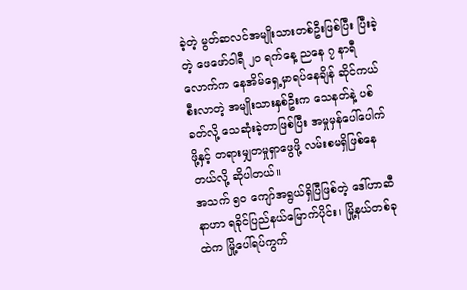ခဲ့တဲ့ မွတ်ဆလင်အမျိုးသားတစ်ဦးဖြစ်ပြီး ပြီးခဲ့တဲ့ ဖေဖော်ဝါရီ ၂၀ ရက်နေ့ ညနေ ၇ နာရီလောက်က နေအိမ်ရှေ့မှာရပ်နေချိန် ဆိုင်ကယ်စီးလာတဲ့ အမျိုးသားနှစ်ဦးက သေနတ်နဲ့ ပစ်ခတ်လို့ သေဆုံးခဲ့တာဖြစ်ပြီး အမှုမှန်ပေါ်ပေါက်ဖို့နှင့် တရားမျှတမှုရှာဖွေဖို့ လမ်းစမရှိဖြစ်နေတယ်လို့ ဆိုပါတယ်။
အသက် ၅၀ ကျော်အရွယ်ရှိပြီဖြစ်တဲ့ ဒေါ်ဟာဆီနာဟာ ရခိုင်ပြည်နယ်မြောက်ပိုင်း၊ မြို့နယ်တစ်ခုထဲက မြို့ပေါ်ရပ်ကွက်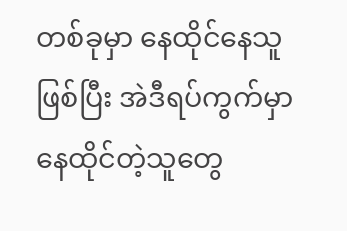တစ်ခုမှာ နေထိုင်နေသူဖြစ်ပြီး အဲဒီရပ်ကွက်မှာ နေထိုင်တဲ့သူတွေ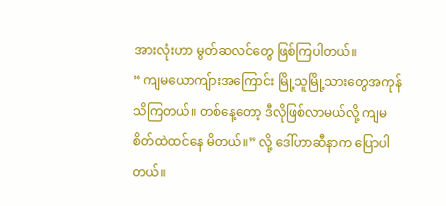အားလုံးဟာ မွတ်ဆလင်တွေ ဖြစ်ကြပါတယ်။
“ ကျမယောကျ်ားအကြောင်း မြို့သူမြို့သားတွေအကုန်သိကြတယ်။ တစ်နေ့တော့ ဒီလိုဖြစ်လာမယ်လို့ ကျမစိတ်ထဲထင်နေ မိတယ်။” လို့ ဒေါ်ဟာဆီနာက ပြောပါတယ်။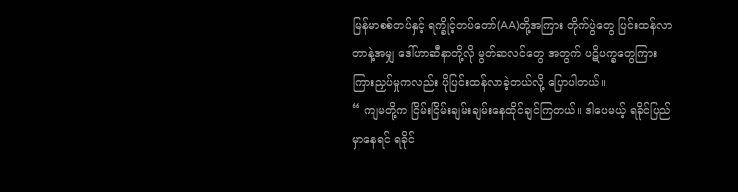မြန်မာစစ်တပ်နှင့် ရက္ခိုင့်တပ်တော်(AA)တို့အကြား တိုက်ပွဲတွေ ပြင်းထန်လာတာနဲ့အမျှ ဒေါ်ဟာဆီနာတို့လို မွတ်ဆလင်တွေ အတွက် ပဋိပက္ခတွေကြား ကြားညှပ်မှုကလည်း ပိုပြင်းထန်လာခဲ့တယ်လို့ ပြောပါတယ်။
“ ကျမတို့က ငြိမ်းငြိမ်းချမ်းချမ်းနေထိုင်ချင်ကြတယ်။ ဒါပေမယ့် ရခိုင်ပြည်မှာနေရင် ရခိုင်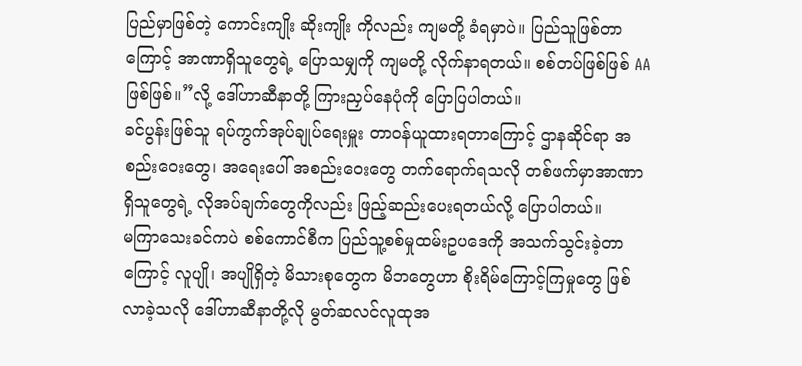ပြည်မှာဖြစ်တဲ့ ကောင်းကျိုး ဆိုးကျိုး ကိုလည်း ကျမတို့ ခံရမှာပဲ။ ပြည်သူဖြစ်တာကြောင့် အာဏာရှိသူတွေရဲ့ ပြောသမျှကို ကျမတို့ လိုက်နာရတယ်။ စစ်တပ်ဖြစ်ဖြစ် AA ဖြစ်ဖြစ်။”လို့ ဒေါ်ဟာဆီနာတို့ ကြားညှပ်နေပုံကို ပြောပြပါတယ်။
ခင်ပွန်းဖြစ်သူ ရပ်ကွက်အုပ်ချုပ်ရေးမှူး တာဝန်ယူထားရတာကြောင့် ဌာနဆိုင်ရာ အစည်းဝေးတွေ၊ အရေးပေါ် အစည်းဝေးတွေ တက်ရောက်ရသလို တစ်ဖက်မှာအာဏာရှိသူတွေရဲ့ လိုအပ်ချက်တွေကိုလည်း ဖြည့်ဆည်းပေးရတယ်လို့ ပြောပါတယ်။
မကြာသေးခင်ကပဲ စစ်ကောင်စီက ပြည်သူ့စစ်မှုထမ်းဥပဒေကို အသက်သွင်းခဲ့တာကြောင့် လူပျို၊ အပျိုရှိတဲ့ မိသားစုတွေက မိဘတွေဟာ စိုးရိမ်ကြောင့်ကြမှုတွေ ဖြစ်လာခဲ့သလို ဒေါ်ဟာဆီနာတို့လို မွတ်ဆလင်လူထုအ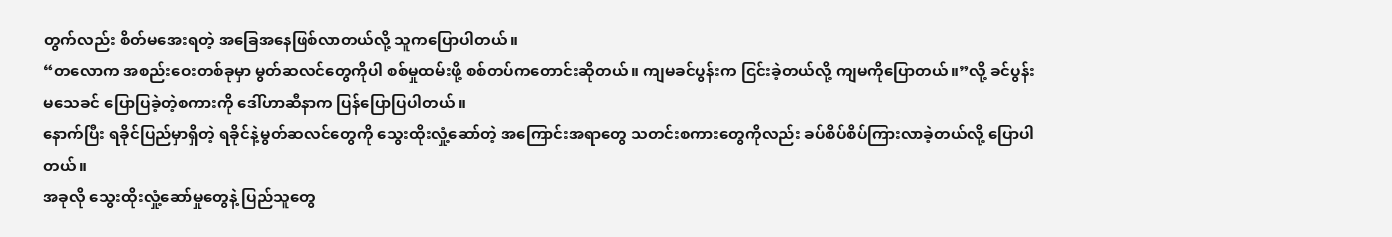တွက်လည်း စိတ်မအေးရတဲ့ အခြေအနေဖြစ်လာတယ်လို့ သူကပြောပါတယ်။
“တလောက အစည်းဝေးတစ်ခုမှာ မွတ်ဆလင်တွေကိုပါ စစ်မှုထမ်းဖို့ စစ်တပ်ကတောင်းဆိုတယ်။ ကျမခင်ပွန်းက ငြင်းခဲ့တယ်လို့ ကျမကိုပြောတယ်။”လို့ ခင်ပွန်းမသေခင် ပြောပြခဲ့တဲ့စကားကို ဒေါ်ဟာဆီနာက ပြန်ပြောပြပါတယ်။
နောက်ပြီး ရခိုင်ပြည်မှာရှိတဲ့ ရခိုင်နဲ့မွတ်ဆလင်တွေကို သွေးထိုးလှုံ့ဆော်တဲ့ အကြောင်းအရာတွေ သတင်းစကားတွေကိုလည်း ခပ်စိပ်စိပ်ကြားလာခဲ့တယ်လို့ ပြောပါတယ်။
အခုလို သွေးထိုးလှုံ့ဆော်မှုတွေနဲ့ ပြည်သူတွေ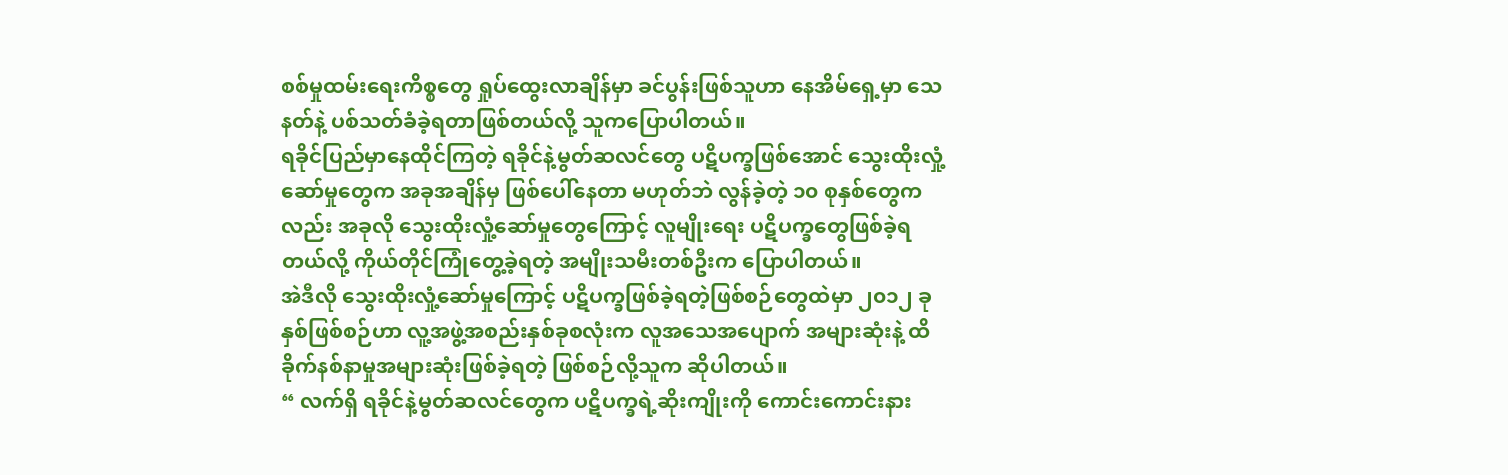စစ်မှုထမ်းရေးကိစ္စတွေ ရှုပ်ထွေးလာချိန်မှာ ခင်ပွန်းဖြစ်သူဟာ နေအိမ်ရှေ့မှာ သေ နတ်နဲ့ ပစ်သတ်ခံခဲ့ရတာဖြစ်တယ်လို့ သူကပြောပါတယ်။
ရခိုင်ပြည်မှာနေထိုင်ကြတဲ့ ရခိုင်နဲ့မွတ်ဆလင်တွေ ပဋိပက္ခဖြစ်အောင် သွေးထိုးလှုံ့ဆော်မှုတွေက အခုအချိန်မှ ဖြစ်ပေါ်နေတာ မဟုတ်ဘဲ လွန်ခဲ့တဲ့ ၁၀ စုနှစ်တွေကလည်း အခုလို သွေးထိုးလှုံ့ဆော်မှုတွေကြောင့် လူမျိုးရေး ပဋိပက္ခတွေဖြစ်ခဲ့ရတယ်လို့ ကိုယ်တိုင်ကြုံတွေ့ခဲ့ရတဲ့ အမျိုးသမီးတစ်ဦးက ပြောပါတယ်။
အဲဒီလို သွေးထိုးလှုံ့ဆော်မှုကြောင့် ပဋိပက္ခဖြစ်ခဲ့ရတဲ့ဖြစ်စဉ်တွေထဲမှာ ၂၀၁၂ ခုနှစ်ဖြစ်စဉ်ဟာ လူ့အဖွဲ့အစည်းနှစ်ခုစလုံးက လူအသေအပျောက် အများဆုံးနဲ့ ထိခိုက်နစ်နာမှုအများဆုံးဖြစ်ခဲ့ရတဲ့ ဖြစ်စဉ်လို့သူက ဆိုပါတယ်။
“ လက်ရှိ ရခိုင်နဲ့မွတ်ဆလင်တွေက ပဋိပက္ခရဲ့ဆိုးကျိုးကို ကောင်းကောင်းနား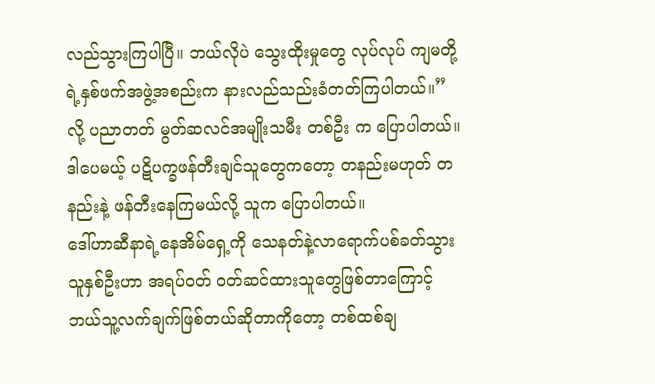လည်သွားကြပါပြီ။ ဘယ်လိုပဲ သွေးထိုးမှုတွေ လုပ်လုပ် ကျမတို့ရဲ့နှစ်ဖက်အဖွဲ့အစည်းက နားလည်သည်းခံတတ်ကြပါတယ်။” လို့ ပညာတတ် မွတ်ဆလင်အမျိုးသမီး တစ်ဦး က ပြောပါတယ်။
ဒါပေမယ့် ပဋိပက္ခဖန်တီးချင်သူတွေကတော့ တနည်းမဟုတ် တနည်းနဲ့ ဖန်တီးနေကြမယ်လို့ သူက ပြောပါတယ်။
ဒေါ်ဟာဆီနာရဲ့နေအိမ်ရှေ့ကို သေနတ်နဲ့လာရောက်ပစ်ခတ်သွားသူနှစ်ဦးဟာ အရပ်ဝတ် ဝတ်ဆင်ထားသူတွေဖြစ်တာကြောင့် ဘယ်သူ့လက်ချက်ဖြစ်တယ်ဆိုတာကိုတော့ တစ်ထစ်ချ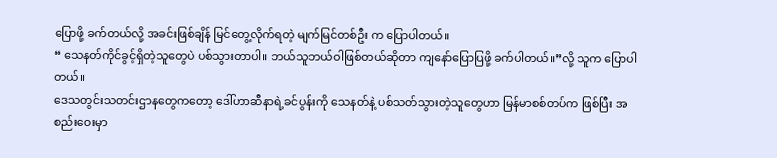ပြောဖို့ ခက်တယ်လို့ အခင်းဖြစ်ချိန် မြင်တွေ့လိုက်ရတဲ့ မျက်မြင်တစ်ဦး က ပြောပါတယ်။
“ သေနတ်ကိုင်ခွင့်ရှိတဲ့သူတွေပဲ ပစ်သွားတာပါ။ ဘယ်သူဘယ်ဝါဖြစ်တယ်ဆိုတာ ကျနော်ပြောပြဖို့ ခက်ပါတယ်။”လို့ သူက ပြောပါတယ်။
ဒေသတွင်းသတင်းဌာနတွေကတော့ ဒေါ်ဟာဆီနာရဲ့ခင်ပွန်းကို သေနတ်နဲ့ ပစ်သတ်သွားတဲ့သူတွေဟာ မြန်မာစစ်တပ်က ဖြစ်ပြီး အစည်းဝေးမှာ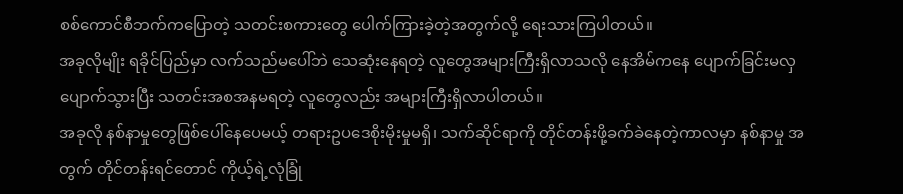စစ်ကောင်စီဘက်ကပြောတဲ့ သတင်းစကားတွေ ပေါက်ကြားခဲ့တဲ့အတွက်လို့ ရေးသားကြပါတယ်။
အခုလိုမျိုး ရခိုင်ပြည်မှာ လက်သည်မပေါ်ဘဲ သေဆုံးနေရတဲ့ လူတွေအများကြီးရှိလာသလို နေအိမ်ကနေ ပျောက်ခြင်းမလှ ပျောက်သွားပြီး သတင်းအစအနမရတဲ့ လူတွေလည်း အများကြီးရှိလာပါတယ်။
အခုလို နစ်နာမှုတွေဖြစ်ပေါ်နေပေမယ့် တရားဥပဒေစိုးမိုးမှုမရှိ၊ သက်ဆိုင်ရာကို တိုင်တန်းဖို့ခက်ခဲနေတဲ့ကာလမှာ နစ်နာမှု အတွက် တိုင်တန်းရင်တောင် ကိုယ့်ရဲ့လုံခြုံ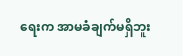ရေးက အာမခံချက်မရှိဘူး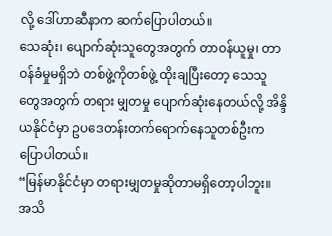လို့ ဒေါ်ဟာဆီနာက ဆက်ပြောပါတယ်။
သေဆုံး၊ ပျောက်ဆုံးသူတွေအတွက် တာဝန်ယူမှု၊ တာဝန်ခံမှုမရှိဘဲ တစ်ဖွဲ့ကိုတစ်ဖွဲ့ ထိုးချပြီးတော့ သေသူတွေအတွက် တရား မျှတမှု ပျောက်ဆုံးနေတယ်လို့ အိန္ဒိယနိုင်ငံမှာ ဥပဒေတန်းတက်ရောက်နေသူတစ်ဦးက ပြောပါတယ်။
“မြန်မာနိုင်ငံမှာ တရားမျှတမှုဆိုတာမရှိတော့ပါဘူး။ အသိ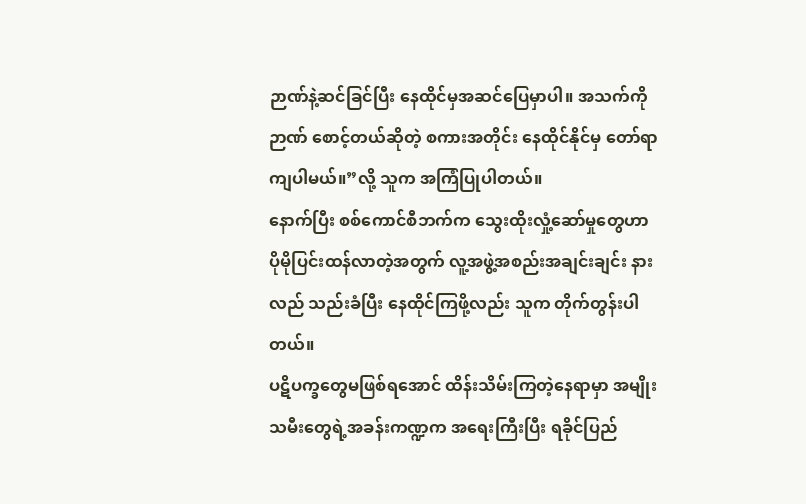ဉာဏ်နဲ့ဆင်ခြင်ပြီး နေထိုင်မှအဆင်ပြေမှာပါ။ အသက်ကို ဉာဏ် စောင့်တယ်ဆိုတဲ့ စကားအတိုင်း နေထိုင်နိုင်မှ တော်ရာကျပါမယ်။”လို့ သူက အကြံပြုပါတယ်။
နောက်ပြီး စစ်ကောင်စီဘက်က သွေးထိုးလှုံ့ဆော်မှုတွေဟာ ပိုမိုပြင်းထန်လာတဲ့အတွက် လူ့အဖွဲ့အစည်းအချင်းချင်း နားလည် သည်းခံပြီး နေထိုင်ကြဖို့လည်း သူက တိုက်တွန်းပါတယ်။
ပဋိပက္ခတွေမဖြစ်ရအောင် ထိန်းသိမ်းကြတဲ့နေရာမှာ အမျိုးသမီးတွေရဲ့အခန်းကဏ္ဍက အရေးကြီးပြီး ရခိုင်ပြည်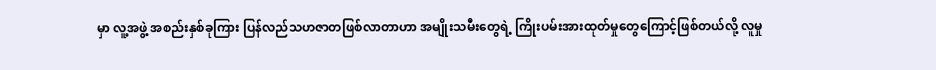မှာ လူ့အဖွဲ့ အစည်းနှစ်ခုကြား ပြန်လည်သဟဇာတဖြစ်လာတာဟာ အမျိုးသမီးတွေရဲ့ ကြိုးပမ်းအားထုတ်မှုတွေကြောင့်ဖြစ်တယ်လို့ လူမှု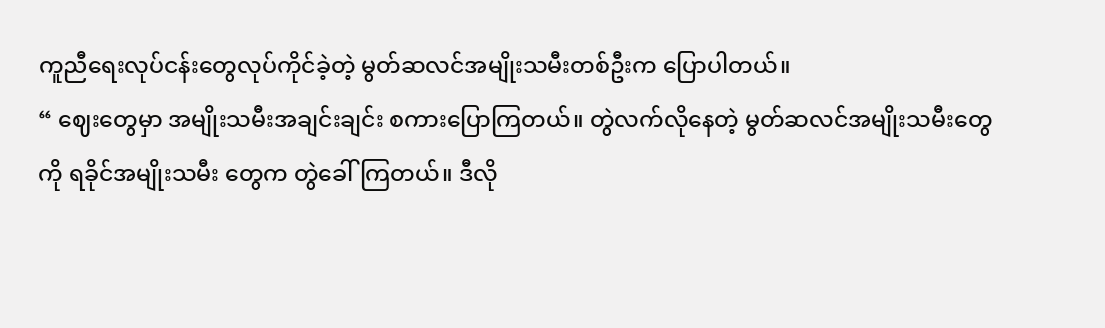ကူညီရေးလုပ်ငန်းတွေလုပ်ကိုင်ခဲ့တဲ့ မွတ်ဆလင်အမျိုးသမီးတစ်ဦးက ပြောပါတယ်။
“ ဈေးတွေမှာ အမျိုးသမီးအချင်းချင်း စကားပြောကြတယ်။ တွဲလက်လိုနေတဲ့ မွတ်ဆလင်အမျိုးသမီးတွေကို ရခိုင်အမျိုးသမီး တွေက တွဲခေါ်ကြတယ်။ ဒီလို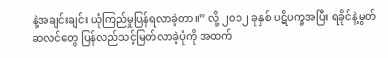နဲ့အချင်းချင်း ယုံကြည်မှုပြန်ရလာခဲ့တာ။” လို့ ၂၀၁၂ ခုနှစ် ပဋိပက္ခအပြီး ရခိုင်နဲ့မွတ်ဆလင်တွေ ပြန်လည်သင့်မြတ်လာခဲ့ပုံကို အထက်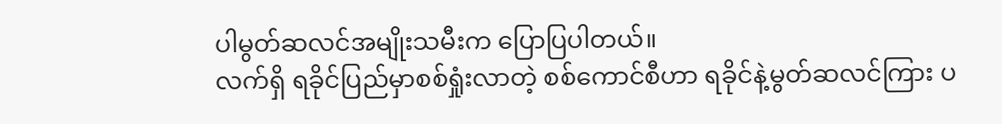ပါမွတ်ဆလင်အမျိုးသမီးက ပြောပြပါတယ်။
လက်ရှိ ရခိုင်ပြည်မှာစစ်ရှုံးလာတဲ့ စစ်ကောင်စီဟာ ရခိုင်နဲ့မွတ်ဆလင်ကြား ပ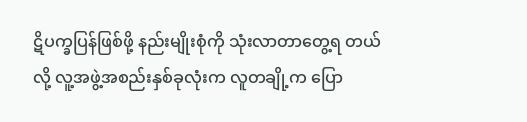ဋိပက္ခပြန်ဖြစ်ဖို့ နည်းမျိုးစုံကို သုံးလာတာတွေ့ရ တယ်လို့ လူ့အဖွဲ့အစည်းနှစ်ခုလုံးက လူတချို့က ပြော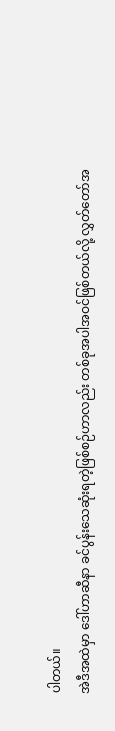ပါတယ်။
အဲဒီအထဲမှာ ဒေါ်ဟာဆီနာ ခင်ပွန်းသေဆုံးရတဲ့ဖြစ်စဉ်ဟာလည်း တစ်ခုအပါအဝင်ဖြစ်တယ်လို့ လွှတ်တော်အ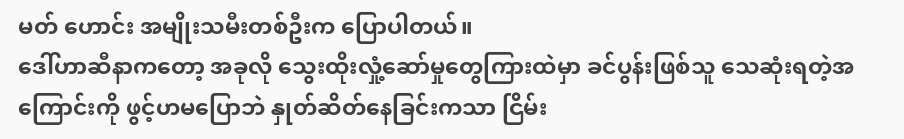မတ် ဟောင်း အမျိုးသမီးတစ်ဦးက ပြောပါတယ်။
ဒေါ်ဟာဆီနာကတော့ အခုလို သွေးထိုးလှုံ့ဆော်မှုတွေကြားထဲမှာ ခင်ပွန်းဖြစ်သူ သေဆုံးရတဲ့အကြောင်းကို ဖွင့်ဟမပြောဘဲ နှုတ်ဆိတ်နေခြင်းကသာ ငြိမ်း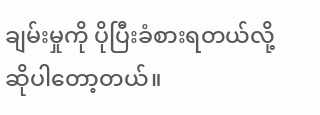ချမ်းမှုကို ပိုပြီးခံစားရတယ်လို့ ဆိုပါတော့တယ်။